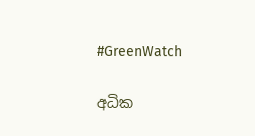#GreenWatch

අධික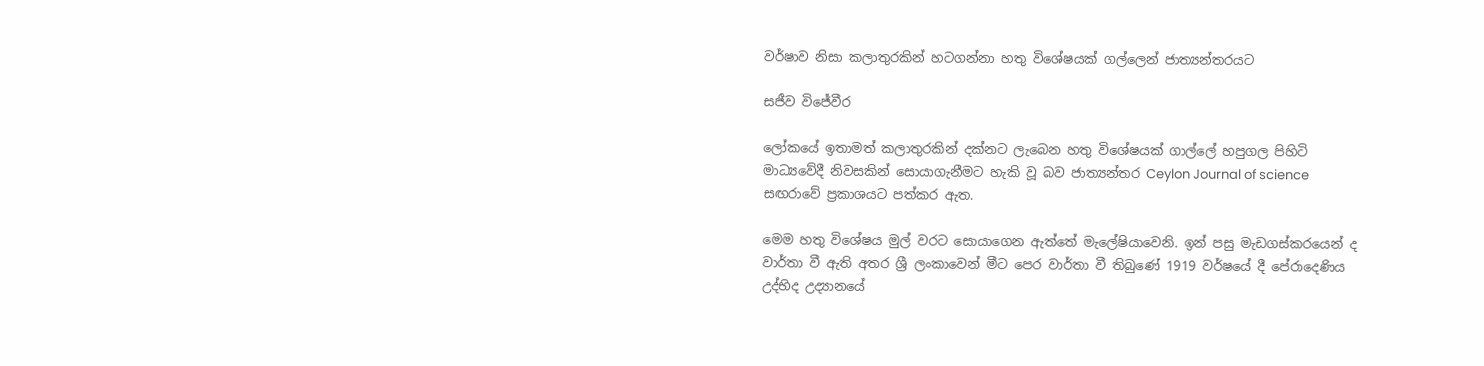වර්ෂාව නිසා කලාතුරකින් හටගන්නා හතු විශේෂයක් ගල්ලෙන් ජාත්‍යන්තරයට

සජීව විජේවීර

ලෝකයේ ඉතාමත් කලාතුරකින් දක්නට ලැබෙන හතු විශේෂයක් ගාල්ලේ හපුගල පිහිටි මාධ්‍යවේදී නිවසකින් සොයාගැනීමට හැකි වූ බව ජාත්‍යන්තර Ceylon Journal of science සඟරාවේ ප්‍රකාශයට පත්කර ඇත.

මෙම හතු විශේෂය මුල් වරට සොයාගෙන ඇත්තේ මැලේෂියාවෙනි. ඉන් පසු මැඩගස්කරයෙන් ද වාර්තා වී ඇති අතර ශ්‍රී ලංකාවෙන් මීට පෙර වාර්තා වී තිබුණේ 1919 වර්ෂයේ දී පේරාදෙණිය උද්භිද උද්‍යානයේ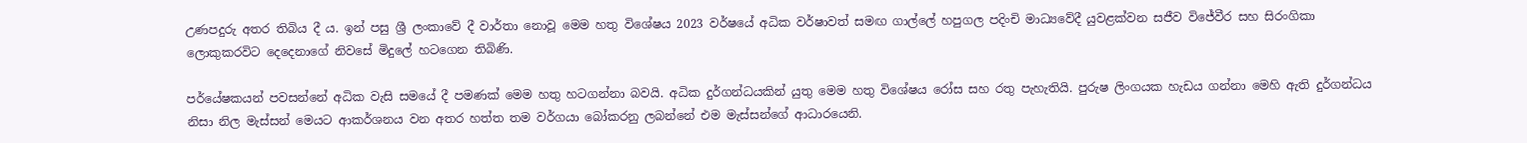උණපදුරු අතර තිබිය දී ය. ඉන් පසු ශ්‍රී ලංකාවේ දී වාර්තා නොවූ මෙම හතු විශේෂය 2023 වර්ෂයේ අධික වර්ෂාවත් සමඟ ගාල්ලේ හපුගල පදිංචි මාධ්‍යවේදී යුවළක්වන සජීව විජේවීර සහ සිරංගිකා ලොකුකරවිට දෙදෙනාගේ නිවසේ මිදුලේ හටගෙන තිබිණි.

පර්යේෂකයන් පවසන්නේ අධික වැසි සමයේ දී පමණක් මෙම හතු හටගන්නා බවයි. අධික දුර්ගන්ධයකින් යුතු මෙම හතු විශේෂය රෝස සහ රතු පැහැතියි. පුරුෂ ලිංගයක හැඩය ගන්නා මෙහි ඇති දුර්ගන්ධය නිසා නිල මැස්සන් මෙයට ආකර්ශනය වන අතර හත්ත තම වර්ගයා බෝකරනු ලබන්නේ එම මැස්සන්ගේ ආධාරයෙනි.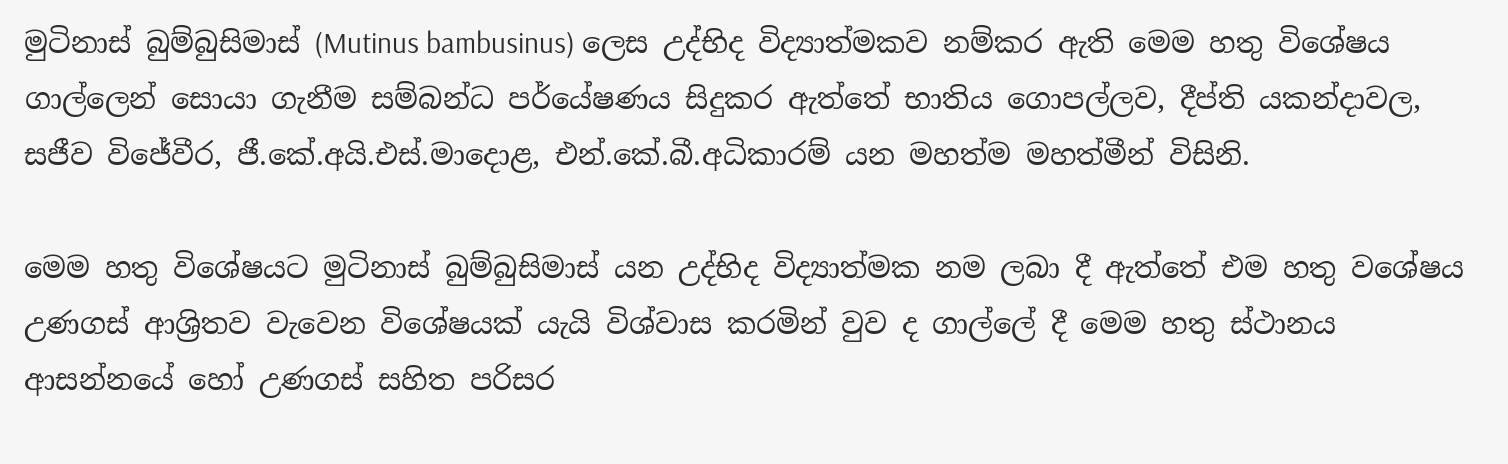මුටිනාස් බුම්බුසිමාස් (Mutinus bambusinus) ලෙස උද්භිද විද්‍යාත්මකව නම්කර ඇති මෙම හතු විශේෂය ගාල්ලෙන් සොයා ගැනීම සම්බන්ධ පර්යේෂණය සිදුකර ඇත්තේ භාතිය ‍ගොපල්ලව, දීප්ති යකන්දාවල, සජීව විජේවීර, ජී.කේ.අයි.එස්.මාදොළ, එන්.කේ.බී.අධිකාරම් යන මහත්ම මහත්මීන් විසිනි.

මෙම හතු විශේෂයට මුටිනාස් බුම්බුසිමාස් යන උද්භිද විද්‍යාත්මක නම ලබා දී ඇත්තේ එම හතු වශේෂය උණගස් ආශ්‍රිතව වැවෙන විශේෂයක් යැයි විශ්වාස කරමින් වුව ද ගාල්ලේ දී මෙම හතු ස්ථානය ආසන්නයේ හෝ උණගස් සහිත පරිසර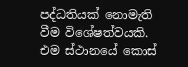පද්ධතියක් නොමැති වීම විශේෂත්වයකි. එම ස්ථානයේ කොස්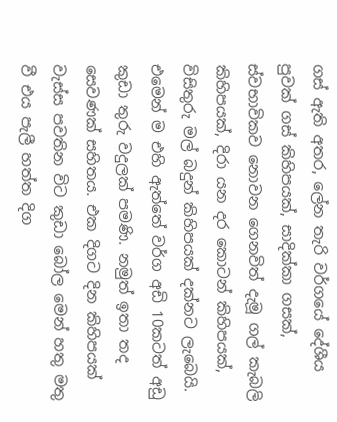ගස් ඇති අතර, ලේන තැරි වර්ගයේ දේශීය පුවක් ගස් කිහිපයක්, සාදික්කා ගසක්, ස්වභාවිකව නොවන ගෙනවිත් දැමූ ගල් කැබලි කිහිපයක්, දිරා යන දර කොටන් කිහිපයක්, විසිතුරු මල් බදුන් කිහිපයක් දක්නට ලැබෙයි. එමෙන් ම එහි ඇත්තේ වර්ග අඩි 10කටත් අඩු කුඩා තුරු වදුලක් පමණි. නමුත් ඉතා තද සෙවණක් සහිතය. එක දිගට දින කිහිපයක් වැස්ස පවතින විට කුඩා බෝල මෙන් හතු මතු වී එය පැලී හත්ත දිග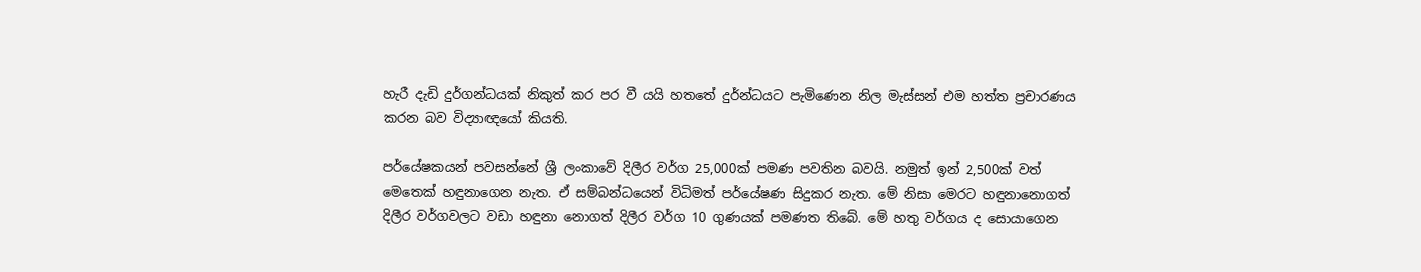හැරී දැඩි දුර්ගන්ධයක් නිකුත් කර පර වී යයි හතතේ දුර්න්ධයට පැමිණෙන නිල මැස්සන් එම හත්ත ප්‍රචාරණය කරන බව විද්‍යාඥයෝ කියති.

පර්යේෂකයන් පවසන්නේ ශ්‍රී ලංකාවේ දිලීර වර්ග 25,000ක් පමණ පවතින බවයි. නමුත් ඉන් 2,500ක් වත් මෙතෙක් හඳුනාගෙන නැත. ඒ සම්බන්ධයෙන් විධිමත් පර්යේෂණ සිදුකර නැත. මේ නිසා මෙරට හඳුනානොගත් දිලීර වර්ගවලට වඩා හ‍ඳුනා නොගත් දිලීර වර්ග 10 ගුණයක් පමණත තිබේ. මේ හතු වර්ගය ද සොයාගෙන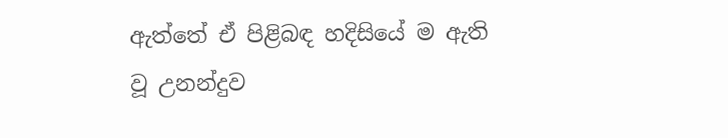ඇත්තේ ඒ පිළිබඳ හදිසියේ ම ඇති වූ උනන්දුව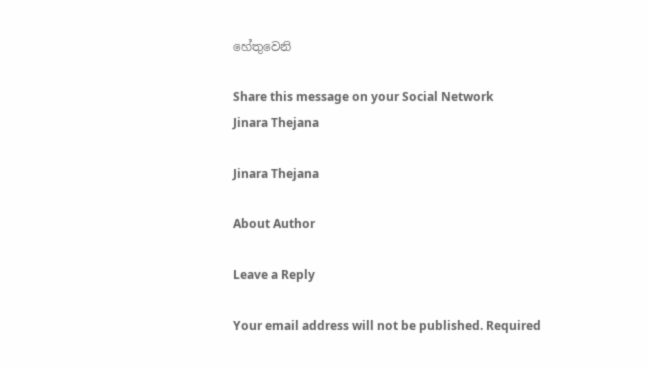හේතුවෙනි

Share this message on your Social Network
Jinara Thejana

Jinara Thejana

About Author

Leave a Reply

Your email address will not be published. Required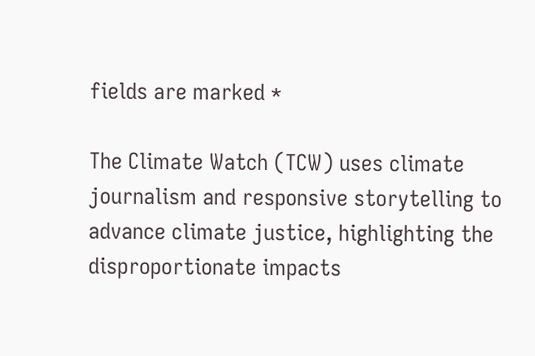fields are marked *

The Climate Watch (TCW) uses climate journalism and responsive storytelling to advance climate justice, highlighting the disproportionate impacts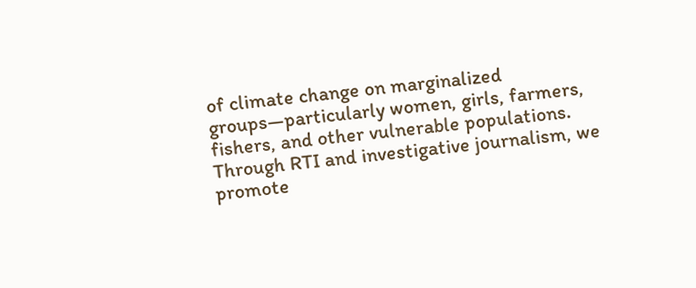of climate change on marginalized groups—particularly women, girls, farmers, fishers, and other vulnerable populations. Through RTI and investigative journalism, we promote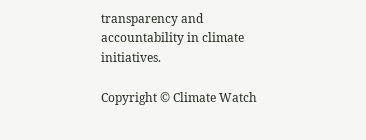transparency and accountability in climate initiatives.

Copyright © Climate Watch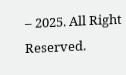– 2025. All Right Reserved.